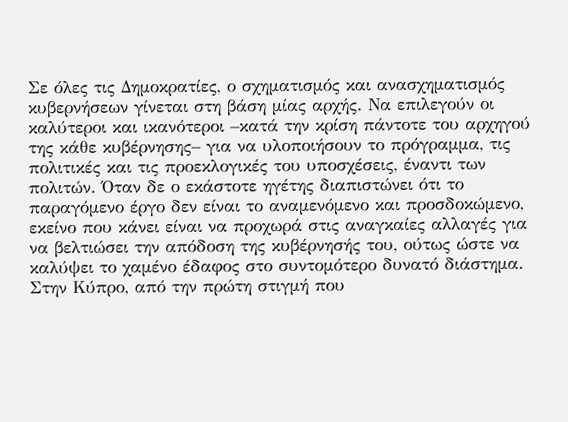Σε όλες τις Δημοκρατίες, ο σχηματισμός και ανασχηματισμός κυβερνήσεων γίνεται στη βάση μίας αρχής. Να επιλεγούν οι καλύτεροι και ικανότεροι –κατά την κρίση πάντοτε του αρχηγού της κάθε κυβέρνησης– για να υλοποιήσουν το πρόγραμμα, τις πολιτικές και τις προεκλογικές του υποσχέσεις, έναντι των πολιτών. Όταν δε ο εκάστοτε ηγέτης διαπιστώνει ότι το παραγόμενο έργο δεν είναι το αναμενόμενο και προσδοκώμενο, εκείνο που κάνει είναι να προχωρά στις αναγκαίες αλλαγές για να βελτιώσει την απόδοση της κυβέρνησής του, ούτως ώστε να καλύψει το χαμένο έδαφος στο συντομότερο δυνατό διάστημα.
Στην Κύπρο, από την πρώτη στιγμή που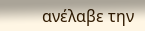ανέλαβε την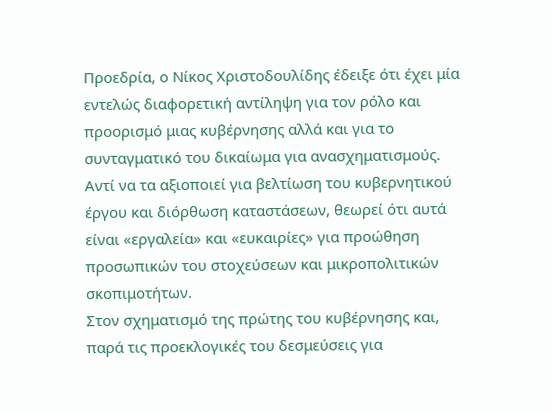Προεδρία, ο Νίκος Χριστοδουλίδης έδειξε ότι έχει μία εντελώς διαφορετική αντίληψη για τον ρόλο και προορισμό μιας κυβέρνησης αλλά και για το συνταγματικό του δικαίωμα για ανασχηματισμούς. Αντί να τα αξιοποιεί για βελτίωση του κυβερνητικού έργου και διόρθωση καταστάσεων, θεωρεί ότι αυτά είναι «εργαλεία» και «ευκαιρίες» για προώθηση προσωπικών του στοχεύσεων και μικροπολιτικών σκοπιμοτήτων.
Στον σχηματισμό της πρώτης του κυβέρνησης και, παρά τις προεκλογικές του δεσμεύσεις για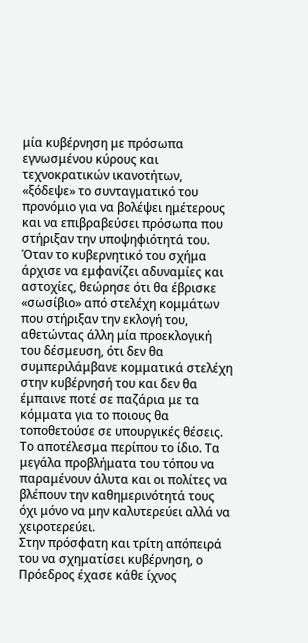μία κυβέρνηση με πρόσωπα εγνωσμένου κύρους και τεχνοκρατικών ικανοτήτων, «ξόδεψε» το συνταγματικό του προνόμιο για να βολέψει ημέτερους και να επιβραβεύσει πρόσωπα που στήριξαν την υποψηφιότητά του.
Όταν το κυβερνητικό του σχήμα άρχισε να εμφανίζει αδυναμίες και αστοχίες, θεώρησε ότι θα έβρισκε «σωσίβιο» από στελέχη κομμάτων που στήριξαν την εκλογή του, αθετώντας άλλη μία προεκλογική του δέσμευση, ότι δεν θα συμπεριλάμβανε κομματικά στελέχη στην κυβέρνησή του και δεν θα έμπαινε ποτέ σε παζάρια με τα κόμματα για το ποιους θα τοποθετούσε σε υπουργικές θέσεις. Το αποτέλεσμα περίπου το ίδιο. Τα μεγάλα προβλήματα του τόπου να παραμένουν άλυτα και οι πολίτες να βλέπουν την καθημερινότητά τους όχι μόνο να μην καλυτερεύει αλλά να χειροτερεύει.
Στην πρόσφατη και τρίτη απόπειρά του να σχηματίσει κυβέρνηση, ο Πρόεδρος έχασε κάθε ίχνος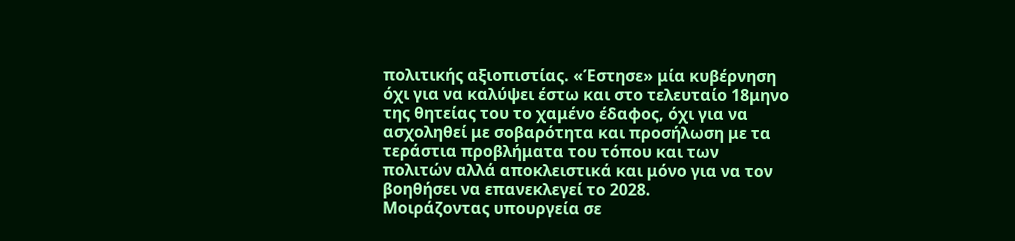πολιτικής αξιοπιστίας. «Έστησε» μία κυβέρνηση όχι για να καλύψει έστω και στο τελευταίο 18μηνο της θητείας του το χαμένο έδαφος, όχι για να ασχοληθεί με σοβαρότητα και προσήλωση με τα τεράστια προβλήματα του τόπου και των πολιτών αλλά αποκλειστικά και μόνο για να τον βοηθήσει να επανεκλεγεί το 2028.
Μοιράζοντας υπουργεία σε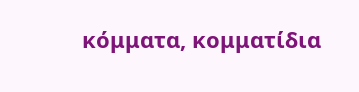κόμματα, κομματίδια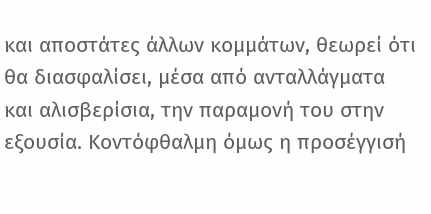και αποστάτες άλλων κομμάτων, θεωρεί ότι θα διασφαλίσει, μέσα από ανταλλάγματα και αλισβερίσια, την παραμονή του στην εξουσία. Κοντόφθαλμη όμως η προσέγγισή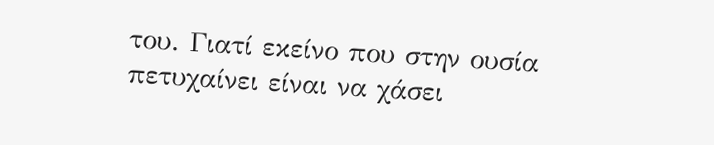του. Γιατί εκείνο που στην ουσία πετυχαίνει είναι να χάσει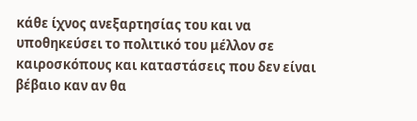κάθε ίχνος ανεξαρτησίας του και να υποθηκεύσει το πολιτικό του μέλλον σε καιροσκόπους και καταστάσεις που δεν είναι βέβαιο καν αν θα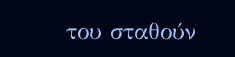του σταθούν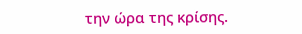την ώρα της κρίσης.